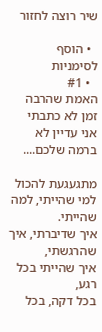שיר רוצה לחזור

  • הוסף לסימניות
  • #1
האמת שהרבה זמן לא כתבתי
אני עדיין לא ברמה שלכם....

מתגעגעת להכול
למי שהייתי, למה שהייתי.
איך שדיברתי, איך שהרגשתי,
איך שהייתי בכל רגע,
בכל דקה, בכל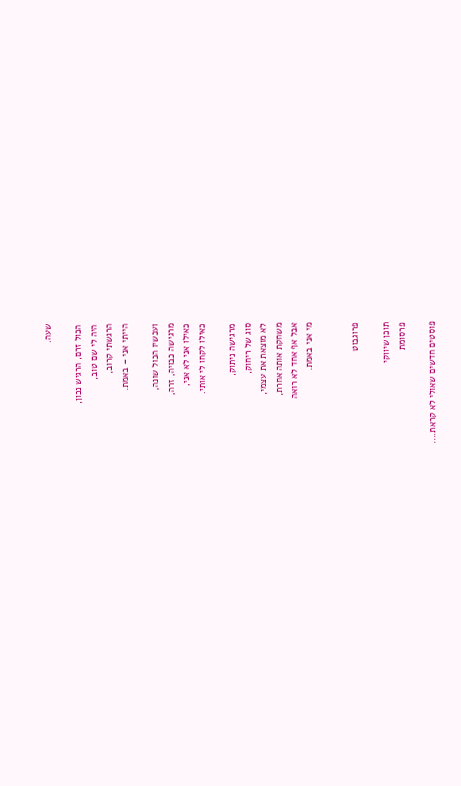שעה.

הכול זרם, הרגיש נכון,
היה לי שם טוב,
הרגשתי קרוב,
הייתי אני – באמת.

ועכשיו הכול שונה,
מרגישה כבויה, זרה,
כאילו אני לא אני,
כאילו לקחו לי אותי.

מרגישה ניתוק,
סוג של ריחוק,
לא מוצאת את עצמי,
משחקת אותה אחרת,
אבל אף אחד לא רואה
מי אני באמת.


פרוגבוט

תוכן שיווקי
פרסומת

פוסטים חדשים שאולי לא קראת....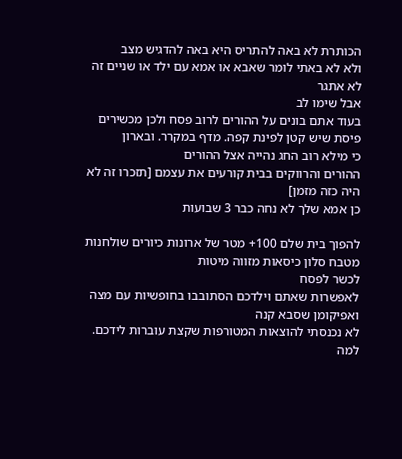הכותרת לא באה להתריס היא באה להדגיש מצב
ולא לא באתי לומר שאבא או אמא עם ילד או שניים זה לא אתגר
אבל שימו לב
בעוד אתם בונים על ההורים לרוב פסח ולכן מכשירים פיסת שיש קטן לפינת קפה. מדף במקרר. ובארון
כי מילא רוב החג נהייה אצל ההורים
ההורים והרווקים בבית קורעים את עצמם [תזכרו זה לא היה כזה מזמן]
כן אמא שלך לא נחה כבר 3 שבועות

להפוך בית שלם 100+ מטר של ארונות כיורים שולחנות מטבח סלון כיסאות מזווה מיטות
לכשר לפסח
לאפשרות שאתם וילדכם הסתובבו בחופשיות עם מצה ואפיקומן שסבא קנה
לא נכנסתי להוצאות המטורפות שקצת עוברות לידכם. למה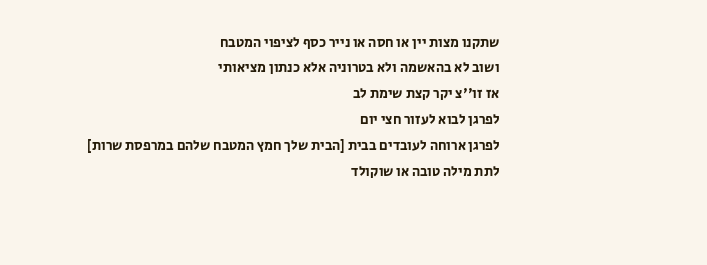שתקנו מצות יין או חסה או נייר כסף לציפוי המטבח
ושוב לא בהאשמה ולא בטרוניה אלא כנתון מציאותי
אז זו''צ יקר קצת שימת לב
לפרגן לבוא לעזור חצי יום
לפרגן ארוחה לעובדים בבית [הבית שלך חמץ המטבח שלהם במרפסת שרות]
לתת מילה טובה או שוקולד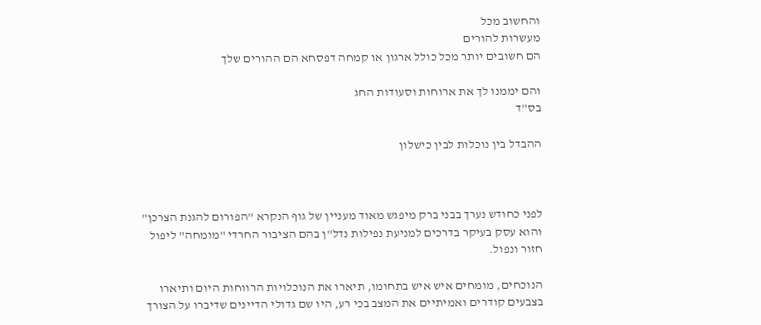והחשוב מכל
מעשרות להורים
הם חשובים יותר מכל כולל ארגון או קמחה דפסחא הם ההורים שלך

והם יממנו לך את ארוחות וסעודות החג
בס"ד

ההבדל בין נוכלות לבין כישלון



לפני כחודש נערך בבני ברק מיפגש מאוד מעניין של גוף הנקרא "הפורום להגנת הצרכן" והוא עסק בעיקר בדרכים למניעת נפילות נדל"ן בהם הציבור החרדי "מומחה" ליפול חזור ונפול.

הנוכחים, מומחים איש איש בתחומו, תיארו את הנוכלויות הרווחות היום ותיארו בצבעים קודרים ואמיתיים את המצב בכי רע, היו שם גדולי הדיינים שדיברו על הצורך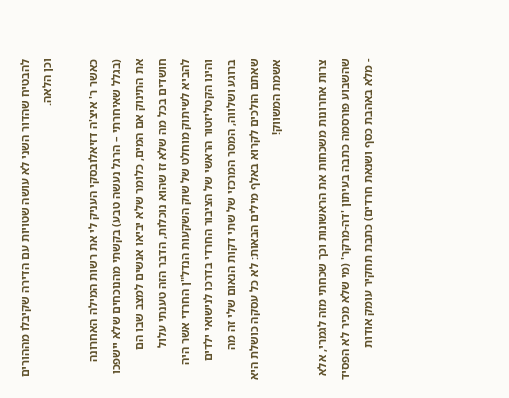להבטיח שהדור השני לא עושה שטויות עם הדירה שקיבלו מההורים וכן הלאה.

כאשר ר' איצ'ה דזיאלובסקי העניק לי את רשות המילה האחרונה (בגלל שאיחרתי – הרגל נעשה טבע) בקשתי מהנוכחים שלא יישפכו את התינוק אם המים, כלומר שלא יביאו אנשים למצב שבו הם חושדים בכל מה שלא זז שהוא נוכלות, הדבר הזה טענתי עלול להביא לשיתוק מוחלט של שוק השקעות הנדל"ן החרדי אשר היה והינו הקטליזטור הראשי של הציבור החרדי בדרכו לנישואי ילדים ברוגע ושלווה, המסר המרכזי של שתי דקות הנאום שלי זה מה שאתם הולכים לקרוא באלף מילים הבאות: לא כל עסקה כושלת היא אשמת המשווק!

צרות אחרונות משכחות את הראשונות וכך שכחתי מזה לגמרי, אלא שהשבוע פורסמה כתבה בעיתון 'דה-מרקר' (מי שלא מכיר לא הפסיד - מלא באהבת כסף ושנאת חרדים) כתבת תחקיר עומק אודות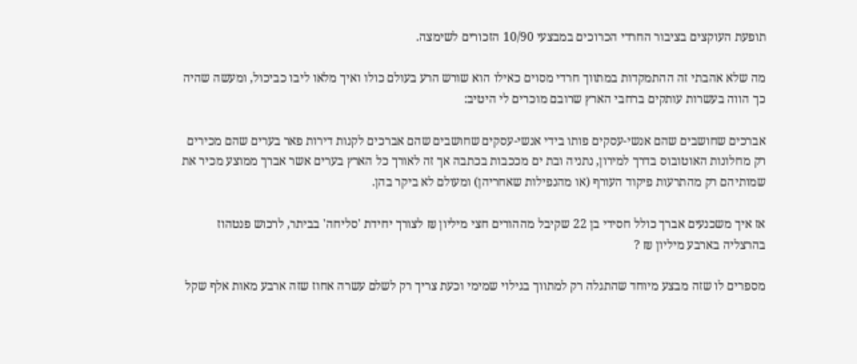תופעת העוקצים בציבור החרדי הכרוכים במבצעי 10/90 הזכורים לשימצה.

מה שלא אהבתי זה ההתמקדות במתווך חרדי מסוים כאילו הוא שורש הרע בעולם כולו ואיך מלאו ליבו כביכול, ומעשה שהיה כך הווה בעשרות עותקים ברחבי הארץ שרובם מוכרים לי היטיב:

אברכים שחושבים שהם אנשי-עסקים פותו בידי אנשי-עסקים שחושבים שהם אברכים לקנות דירות פאר בערים שהם מכירים רק מחלונות האוטובוס בדרך למירון, נתניה ובת ים מככבות בכתבה אך זה לאורך כל הארץ בערים אשר אברך ממוצע מכיר את שמותיהם רק מהתרעות פיקוד העורף (או מהנפילות שאחריהן) ומעולם לא ביקר בהן.

אז איך משכנעים אברך כולל חסידי בן 22 שקיבל מההורים חצי מיליון ₪ לצורך יחידת 'סליחה' בביתר, לרכוש פנטהוז בהרצליה בארבע מיליון ₪ ?

מספרים לו שזה מבצע מיוחד שהתגלה רק למתווך בגילוי שמימי וכעת צריך רק לשלם עשרה אחוז שזה ארבע מאות אלף שקל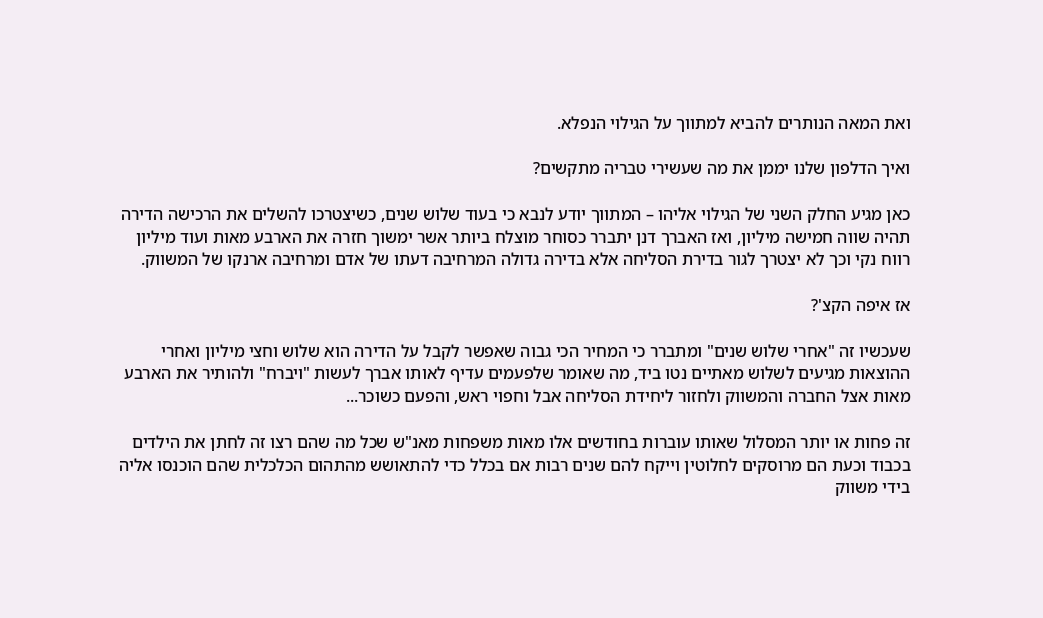ואת המאה הנותרים להביא למתווך על הגילוי הנפלא.

ואיך הדלפון שלנו יממן את מה שעשירי טבריה מתקשים?

כאן מגיע החלק השני של הגילוי אליהו – המתווך יודע לנבא כי בעוד שלוש שנים, כשיצטרכו להשלים את הרכישה הדירה תהיה שווה חמישה מיליון, ואז האברך דנן יתברר כסוחר מוצלח ביותר אשר ימשוך חזרה את הארבע מאות ועוד מיליון רווח נקי וכך לא יצטרך לגור בדירת הסליחה אלא בדירה גדולה המרחיבה דעתו של אדם ומרחיבה ארנקו של המשווק.

אז איפה הקצ'?

שעכשיו זה "אחרי שלוש שנים" ומתברר כי המחיר הכי גבוה שאפשר לקבל על הדירה הוא שלוש וחצי מיליון ואחרי ההוצאות מגיעים לשלוש מאתיים נטו ביד, מה שאומר שלפעמים עדיף לאותו אברך לעשות "ויברח" ולהותיר את הארבע מאות אצל החברה והמשווק ולחזור ליחידת הסליחה אבל וחפוי ראש, והפעם כשוכר...

זה פחות או יותר המסלול שאותו עוברות בחודשים אלו מאות משפחות מאנ"ש שכל מה שהם רצו זה לחתן את הילדים בכבוד וכעת הם מרוסקים לחלוטין וייקח להם שנים רבות אם בכלל כדי להתאושש מהתהום הכלכלית שהם הוכנסו אליה בידי משווק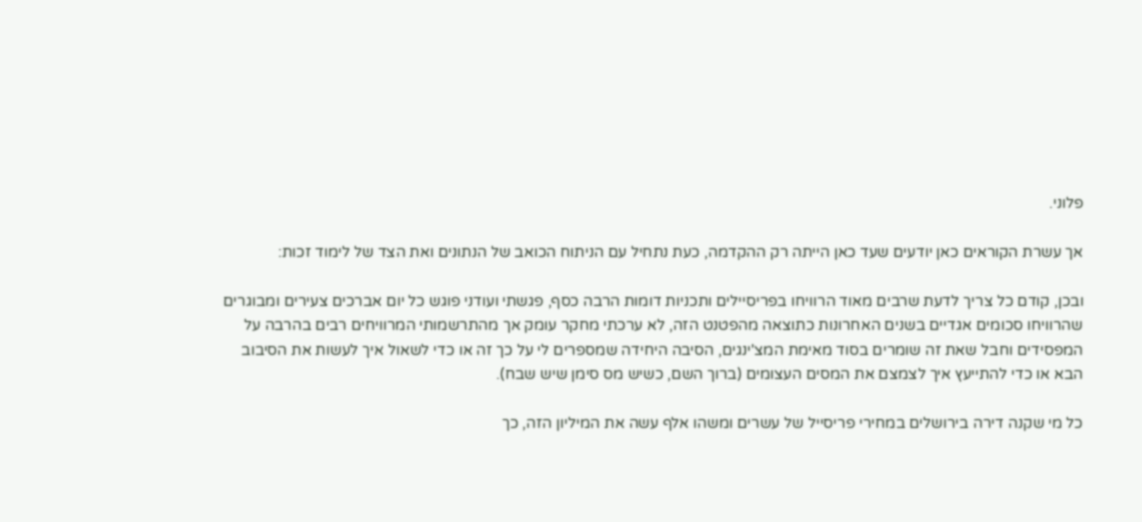פלוני.

אך עשרת הקוראים כאן יודעים שעד כאן הייתה רק ההקדמה, כעת נתחיל עם הניתוח הכואב של הנתונים ואת הצד של לימוד זכות:

ובכן, קודם כל צריך לדעת שרבים מאוד הרוויחו בפריסיילים ותכניות דומות הרבה כסף, פגשתי ועודני פוגש כל יום אברכים צעירים ומבוגרים שהרוויחו סכומים אגדיים בשנים האחרונות כתוצאה מהפטנט הזה, לא ערכתי מחקר עומק אך מהתרשמותי המרוויחים רבים בהרבה על המפסידים וחבל שאת זה שומרים בסוד מאימת המצ'ינגים, הסיבה היחידה שמספרים לי על כך זה או כדי לשאול איך לעשות את הסיבוב הבא או כדי להתייעץ איך לצמצם את המסים העצומים (ברוך השם, כשיש מס סימן שיש שבח).

כל מי שקנה דירה בירושלים במחירי פריסייל של עשרים ומשהו אלף עשה את המיליון הזה, כך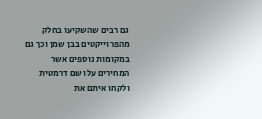גם רבים שהשקיעו בחלק מהפרוייקטים בבן שמן וכך גם במקומות נוספים אשר המחירים עלו שם דרמטית ולקחו איתם את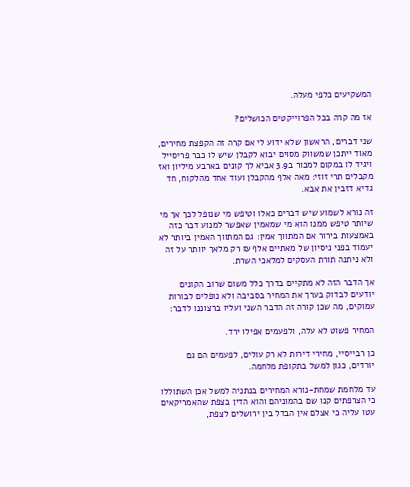המשקיעים כלפי מעלה.

אז מה קרה בכל הפרוייקטים הכושלים?

שני דברים, הראשון שלא ידוע לי אם קרה זה הקפצת מחירים, מאוד ייתכן שמשווק מסוים יבוא לקבלן שיש לו כבר פריסייל ויגיד לו במקום למכור ב3.9 אביא לך קונים בארבע מיליון ואז מקבלים תרי זוזי: מאה אלף מהקבלן ועוד אחד מהלקוח, חד גדיא דזבין את אבא.

זה נורא לשמוע שיש דברים כאלו וטיפש מי שנופל לכך אך מי שיותר טיפש ממנו הוא מי שמאמין שאפשר למנוע דבר כזה באמצעות בירור אם המתווך אמין: גם המתווך האמין ביותר לא יעמוד בפני ניסיון של מאתיים אלף ₪ רק מלאך יוותר על זה ולא ניתנה תורת העסקים למלאכי השרת.

אך הדבר הזה לא מתקיים בדרך כלל משום שרוב הקונים יודעים לבדוק בערך את המחיר בסביבה ולא נופלים לבורות עמוקים, מה שכן קורה זה הדבר השני ועליו ברצוננו לדבר:

המחיר פשוט לא עלה, ולפעמים אפילו ירד.

כן רבייסיי, מחירי דירות לא רק עולים, לפעמים הם גם יורדים, כגון למשל בתקופת מלחמה.

עד מלחמת שמחת-נורא המחירים בנתניה למשל אכן השתוללו כי הצרפתים קנו שם בהמוניהם והוא הדין בצפת שהאמריקאים עטו עליה כי אצלם אין הבדל בין ירושלים לצפת,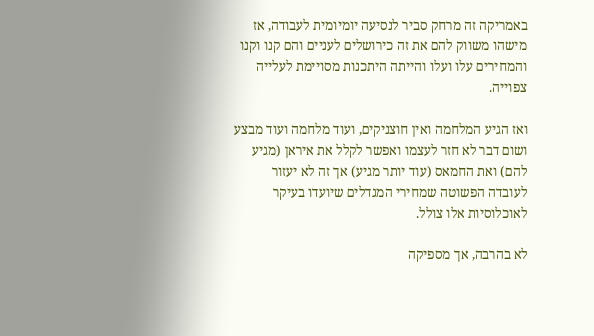באמריקה זה מרחק סביר לנסיעה יומיומית לעבודה, אז מישהו משווק להם את זה כירושלים לעניים והם קנו וקנו והמחירים עלו ועלו והייתה היתכנות מסויימת לעלייה צפוייה.

ואז הגיע המלחמה ואין חוצניקים, ועוד מלחמה ועוד מבצע ושום דבר לא חזר לעצמו ואפשר לקלל את איראן (מגיע להם) ואת החמאס (עוד יותר מגיע) אך זה לא יעזור לעובדה הפשוטה שמחירי המגדלים שיועדו בעיקר לאוכלוסיות אלו צולל.

לא בהרבה, אך מספיקה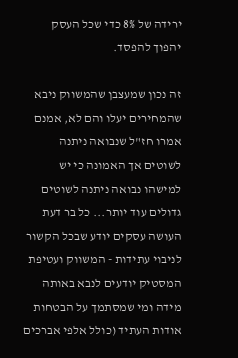ירידה של 8% כדי שכל העסק יהפוך להפסד.

זה נכון שמעצבן שהמשווק ניבא שהמחירים יעלו והם לא, אמנם אמרו חז"ל שנבואה ניתנה לשוטים אך האמונה כי יש למישהו נבואה ניתנה לשוטים גדולים עוד יותר... כל בר דעת העושה עסקים יודע שבכל הקשור לניבוי עתידות - המשווק ועטיפת המסטיק יודעים לנבא באותה מידה ומי שמסתמך על הבטחות אודות העתיד (כולל אלפי אברכים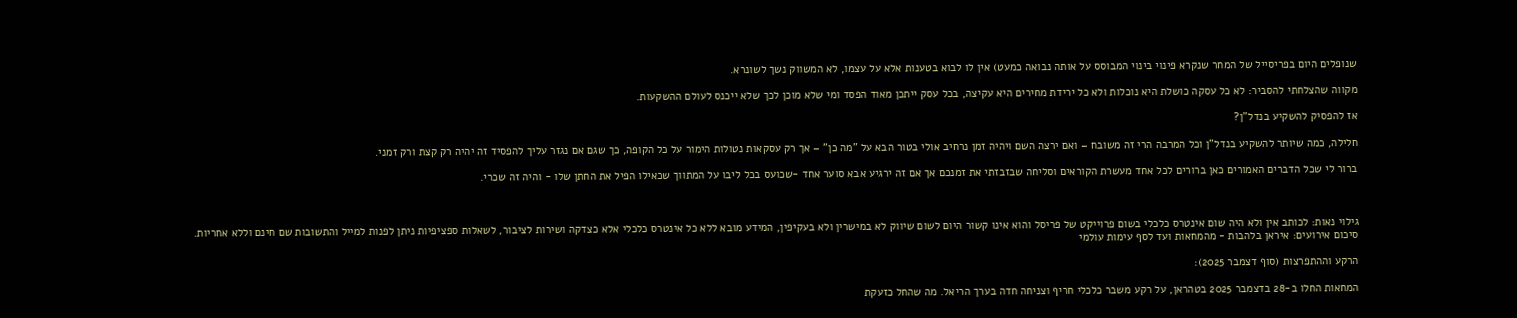שנופלים היום בפריסייל של המחר שנקרא פינוי בינוי המבוסס על אותה נבואה כמעט) אין לו לבוא בטענות אלא על עצמו, לא המשווק נשך לשונרא.

מקווה שהצלחתי להסביר: לא כל עסקה כושלת היא נוכלות ולא כל ירידת מחירים היא עקיצה, בכל עסק ייתכן מאוד הפסד ומי שלא מוכן לכך שלא ייכנס לעולם ההשקעות.

אז להפסיק להשקיע בנדל"ן?

חלילה, כמה שיותר להשקיע בנדל"ן וכל המרבה הרי זה משובח – ואם ירצה השם ויהיה זמן נרחיב אולי בטור הבא על "מה כן" – אך רק עסקאות נטולות הימור על כל הקופה, כך שגם אם נגזר עליך להפסיד זה יהיה רק קצת ורק זמני.

ברור לי שכל הדברים האמורים כאן ברורים לכל אחד מעשרת הקוראים וסליחה שבזבזתי את זמנכם אך אם זה ירגיע אבא סוער אחד -שכועס בכל ליבו על המתווך שכאילו הפיל את החתן שלו - והיה זה שכרי.



גילוי נאות: לכותב אין ולא היה שום אינטרס כלכלי בשום פרוייקט של פריסל והוא אינו קשור היום לשום שיווק לא במישרין ולא בעקיפין, המידע מובא ללא כל אינטרס כלכלי אלא כצדקה ושירות לציבור, לשאלות ספציפיות ניתן לפנות למייל והתשובות שם חינם וללא אחריות.
סיכום אירועים: איראן בלהבות - מהמחאות ועד לסף עימות עולמי

הרקע וההתפרצות (סוף דצמבר 2025):

המחאות החלו ב-28 בדצמבר 2025 בטהראן, על רקע משבר כלכלי חריף וצניחה חדה בערך הריאל. מה שהחל כזעקת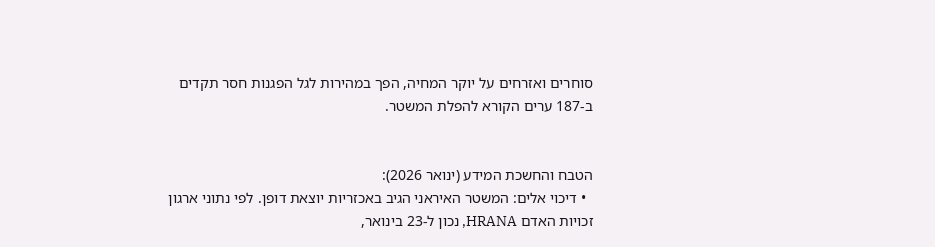סוחרים ואזרחים על יוקר המחיה, הפך במהירות לגל הפגנות חסר תקדים ב-187 ערים הקורא להפלת המשטר.


הטבח והחשכת המידע (ינואר 2026):
  • דיכוי אלים: המשטר האיראני הגיב באכזריות יוצאת דופן. לפי נתוני ארגון זכויות האדם HRANA, נכון ל-23 בינואר,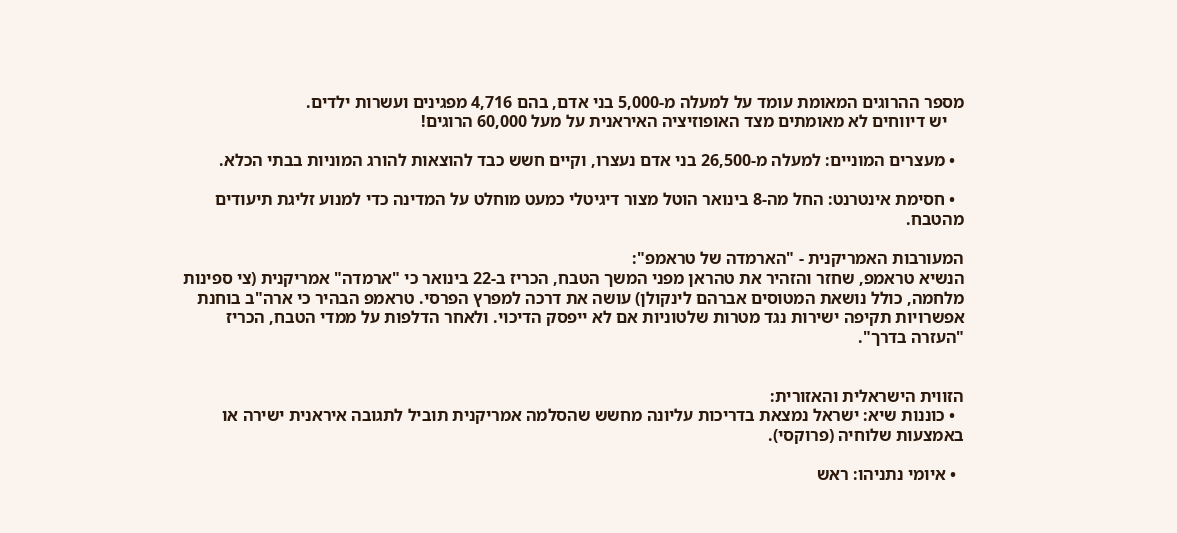מספר ההרוגים המאומת עומד על למעלה מ-5,000 בני אדם, בהם 4,716 מפגינים ועשרות ילדים.
    יש דיווחים לא מאומתים מצד האופוזיציה האיראנית על מעל 60,000 הרוגים!

  • מעצרים המוניים: למעלה מ-26,500 בני אדם נעצרו, וקיים חשש כבד להוצאות להורג המוניות בבתי הכלא.

  • חסימת אינטרנט: החל מה-8 בינואר הוטל מצור דיגיטלי כמעט מוחלט על המדינה כדי למנוע זליגת תיעודים מהטבח.

המעורבות האמריקנית - "הארמדה של טראמפ":
הנשיא טראמפ, שחזר והזהיר את טהראן מפני המשך הטבח, הכריז ב-22 בינואר כי "ארמדה" אמריקנית (צי ספינות מלחמה, כולל נושאת המטוסים אברהם לינקולן) עושה את דרכה למפרץ הפרסי. טראמפ הבהיר כי ארה"ב בוחנת אפשרויות תקיפה ישירות נגד מטרות שלטוניות אם לא ייפסק הדיכוי. ולאחר הדלפות על ממדי הטבח, הכריז "העזרה בדרך".


הזווית הישראלית והאזורית:
  • כוננות שיא: ישראל נמצאת בדריכות עליונה מחשש שהסלמה אמריקנית תוביל לתגובה איראנית ישירה או באמצעות שלוחיה (פרוקסי).

  • איומי נתניהו: ראש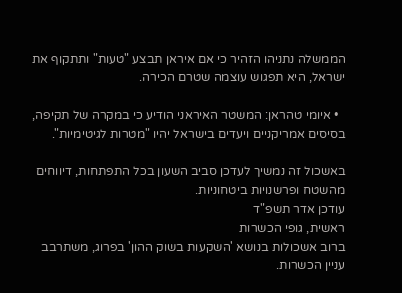הממשלה נתניהו הזהיר כי אם איראן תבצע "טעות" ותתקוף את ישראל, היא תפגוש עוצמה שטרם הכירה.

  • איומי טהראן: המשטר האיראני הודיע כי במקרה של תקיפה, בסיסים אמריקניים ויעדים בישראל יהיו "מטרות לגיטימיות".

באשכול זה נמשיך לעדכן סביב השעון בכל התפתחות, דיווחים מהשטח ופרשנויות ביטחוניות.
עודכן אדר תשפ"ד
ראשית, גופי הכשרות
ברוב אשכולות בנושא 'השקעות בשוק ההון' בפרוג, משתרבב עניין הכשרות.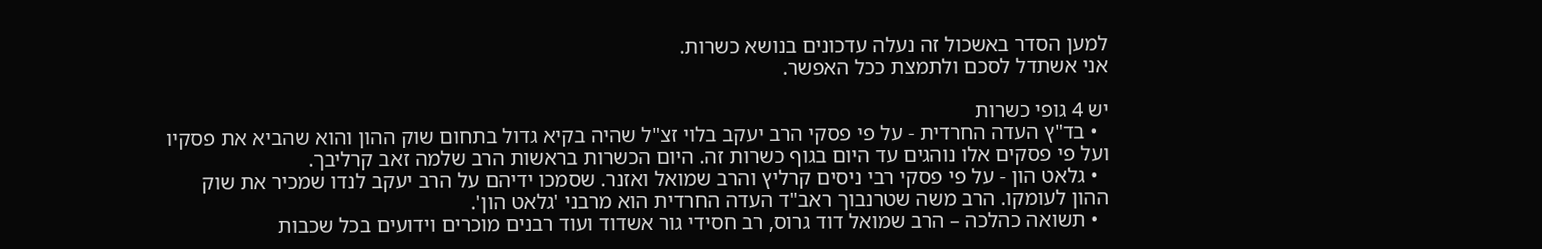למען הסדר באשכול זה נעלה עדכונים בנושא כשרות.
אני אשתדל לסכם ולתמצת ככל האפשר.

יש 4 גופי כשרות
  • בד"ץ העדה החרדית - על פי פסקי הרב יעקב בלוי זצ"ל שהיה בקיא גדול בתחום שוק ההון והוא שהביא את פסקיו ועל פי פסקים אלו נוהגים עד היום בגוף כשרות זה. היום הכשרות בראשות הרב שלמה זאב קרליבך.
  • גלאט הון - על פי פסקי רבי ניסים קרליץ והרב שמואל ואזנר. שסמכו ידיהם על הרב יעקב לנדו שמכיר את שוק ההון לעומקו. הרב משה שטרנבוך ראב"ד העדה החרדית הוא מרבני 'גלאט הון'.
  • תשואה כהלכה – הרב שמואל דוד גרוס, רב חסידי גור אשדוד ועוד רבנים מוכרים וידועים בכל שכבות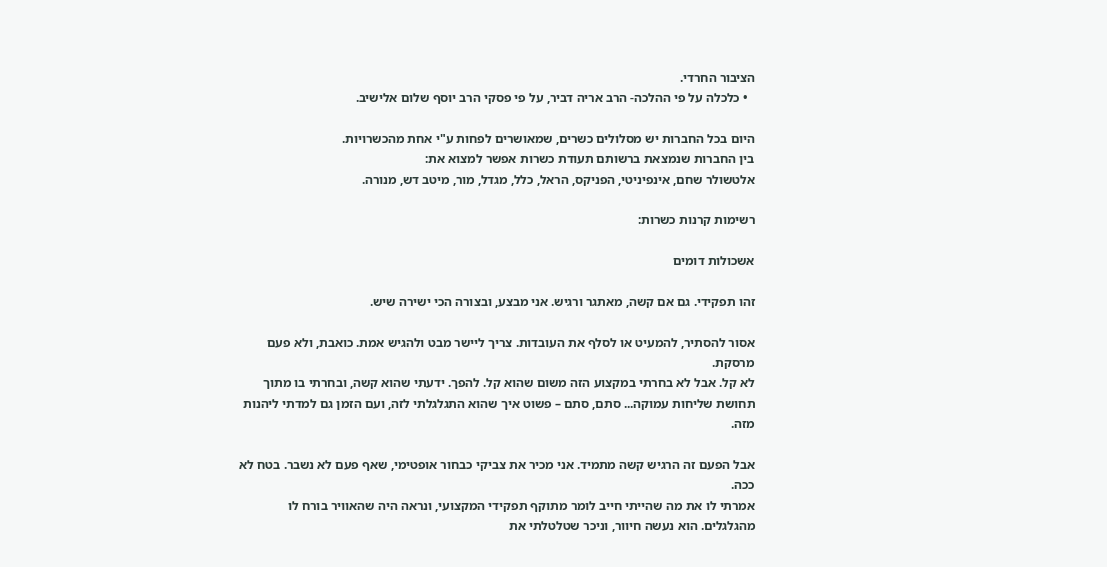הציבור החרדי.
  • כלכלה על פי ההלכה- הרב אריה דביר, על פי פסקי הרב יוסף שלום אלישיב.

היום בכל החברות יש מסלולים כשרים, שמאושרים לפחות ע"י אחת מהכשרויות.
בין החברות שנמצאת ברשותם תעודת כשרות אפשר למצוא את:
אלטשולר שחם, אינפיניטי, הפניקס, הראל, כלל, מגדל, מור, מיטב דש, מנורה.

רשימות קרנות כשרות:

אשכולות דומים

זהו תפקידי. גם אם קשה, מאתגר ורגיש. אני מבצע, ובצורה הכי ישירה שיש.

אסור להסתיר, להמעיט או לסלף את העובדות. צריך ליישר מבט ולהגיש אמת. כואבת, ולא פעם מרסקת.
לא קל. אבל לא בחרתי במקצוע הזה משום שהוא קל. להפך. ידעתי שהוא קשה, ובחרתי בו מתוך תחושת שליחות עמוקה... סתם, סתם – פשוט איך שהוא התגלגלתי לזה, ועם הזמן גם למדתי ליהנות מזה.

אבל הפעם זה הרגיש קשה מתמיד. אני מכיר את צביקי כבחור אופטימי, שאף פעם לא נשבר. בטח לא ככה.
אמרתי לו את מה שהייתי חייב לומר מתוקף תפקידי המקצועי, ונראה היה שהאוויר בורח לו מהגלגלים. הוא נעשה חיוור, וניכר שטלטלתי את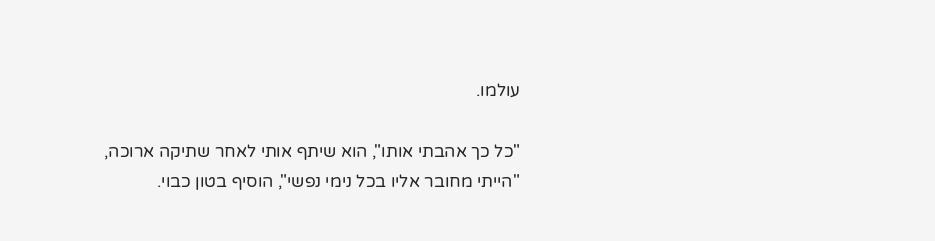עולמו.

"כל כך אהבתי אותו", הוא שיתף אותי לאחר שתיקה ארוכה, "הייתי מחובר אליו בכל נימי נפשי", הוסיף בטון כבוי.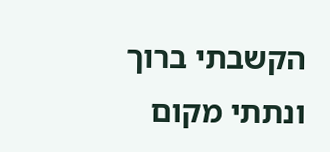הקשבתי ברוך ונתתי מקום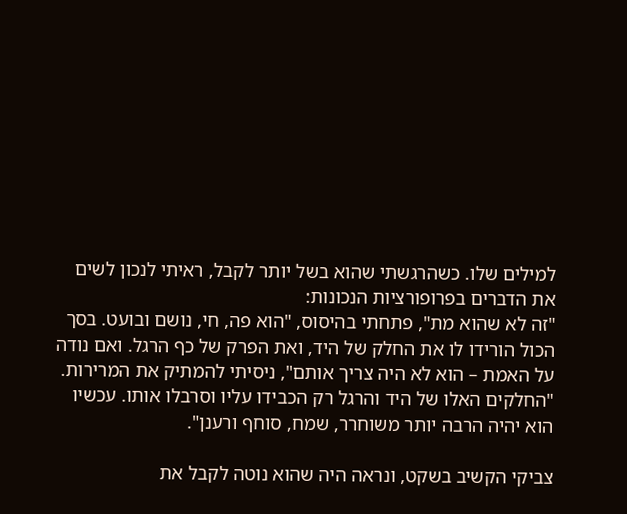למילים שלו. כשהרגשתי שהוא בשל יותר לקבל, ראיתי לנכון לשים את הדברים בפרופורציות הנכונות:
"זה לא שהוא מת", פתחתי בהיסוס, "הוא פה, חי, נושם ובועט. בסך הכול הורידו לו את החלק של היד, ואת הפרק של כף הרגל. ואם נודה על האמת – הוא לא היה צריך אותם", ניסיתי להמתיק את המרירות.
"החלקים האלו של היד והרגל רק הכבידו עליו וסרבלו אותו. עכשיו הוא יהיה הרבה יותר משוחרר, שמח, סוחף ורענן".

צביקי הקשיב בשקט, ונראה היה שהוא נוטה לקבל את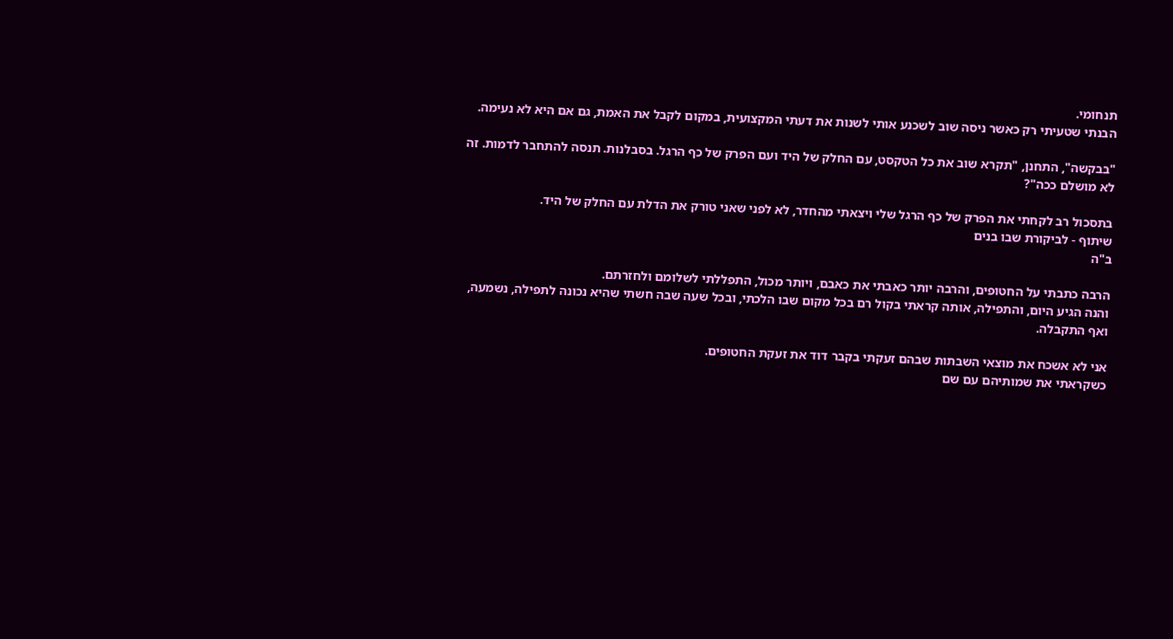תנחומי.
הבנתי שטעיתי רק כאשר ניסה שוב לשכנע אותי לשנות את דעתי המקצועית, במקום לקבל את האמת, גם אם היא לא נעימה.

"בבקשה", התחנן, "תקרא שוב את כל הטקסט, עם החלק של היד ועם הפרק של כף הרגל. בסבלנות. תנסה להתחבר לדמות. זה לא מושלם ככה"?

בתסכול רב לקחתי את הפרק של כף הרגל שלי ויצאתי מהחדר, לא לפני שאני טורק את הדלת עם החלק של היד.
שיתוף - לביקורת שבו בנים
ב"ה

הרבה כתבתי על החטופים, והרבה יותר כאבתי את כאבם, ויותר מכול, התפללתי לשלומם ולחזרתם.
והנה הגיע היום, והתפילה, אותה קראתי בקול רם בכל מקום שבו הלכתי, ובכל שעה שבה חשתי שהיא נכונה לתפילה, נשמעה, ואף התקבלה.

אני לא אשכח את מוצאי השבתות שבהם זעקתי בקבר דוד את זעקת החטופים.
כשקראתי את שמותיהם עם שם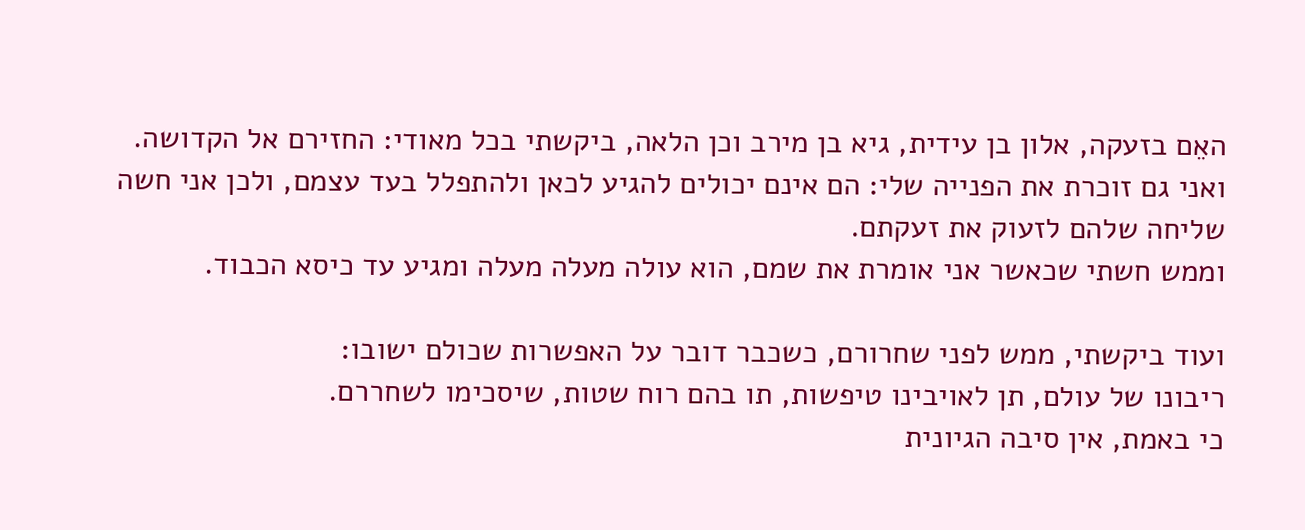האֵם בזעקה, אלון בן עידית, גיא בן מירב וכן הלאה, ביקשתי בכל מאודי: החזירם אל הקדושה.
ואני גם זוכרת את הפנייה שלי: הם אינם יכולים להגיע לכאן ולהתפלל בעד עצמם, ולכן אני חשה שליחה שלהם לזעוק את זעקתם.
וממש חשתי שכאשר אני אומרת את שמם, הוא עולה מעלה מעלה ומגיע עד כיסא הכבוד.

ועוד ביקשתי, ממש לפני שחרורם, כשכבר דובר על האפשרות שכולם ישובו:
ריבונו של עולם, תן לאויבינו טיפשות, תו בהם רוח שטות, שיסכימו לשחררם.
כי באמת, אין סיבה הגיונית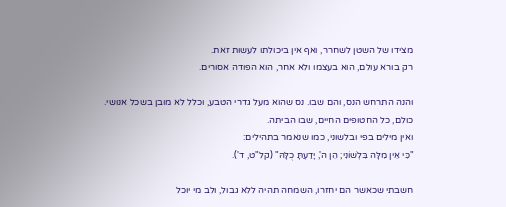מצידו של השטן לשחרר, ואף אין ביכולתו לעשות זאת.
רק בורא עולם, הוא בעצמו ולא אחר, הוא הפודה אסורים.

והנה התרחש הנס, והם שבו. נס שהוא מעל גדרי הטבע, וכלל לא מובן בשכל אנושי.
כולם, כל החטופים החיים, שבו הביתה.
ואין מילים בפי ובלשוני, כמו שנאמר בתהילים:
"כִּי אֵין מִלָּה בִּלְשׁוֹנִי; הֵן ה', יָדַעְתָּ כֻלָּהּ" (קל"ט, ד').

חשבתי שכאשר הם יחזרו, השמחה תהיה ללא גבול, ולב מי יוכל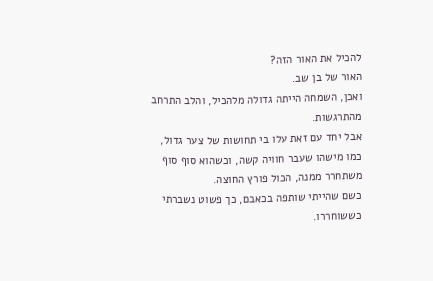להכיל את האור הזה?
האור של בן שב.
ואכן, השמחה הייתה גדולה מלהכיל, והלב התרחב מהתרגשות.
אבל יחד עם זאת עלו בי תחושות של צער גדול, כמו מישהו שעבר חוויה קשה, וכשהוא סוף סוף משתחרר ממנה, הכול פורץ החוצה.
כשם שהייתי שותפה בכאבם, כך פשוט נשברתי כששוחררו.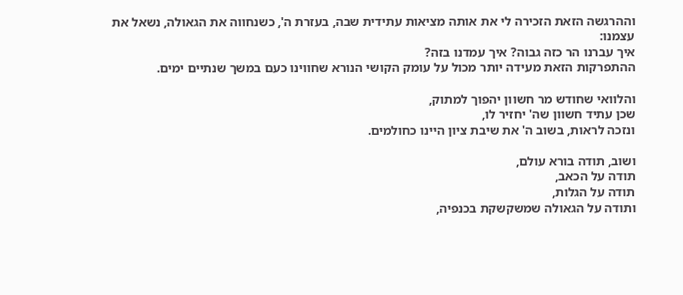וההרגשה הזאת הזכירה לי את אותה מציאות עתידית שבה, בעזרת ה', כשנחווה את הגאולה, נשאל את עצמנו:
איך עברנו הר כזה גבוה? איך עמדנו בזה?
ההתפרקות הזאת מעידה יותר מכול על עומק הקושי הנורא שחווינו כעם במשך שנתיים ימים.

והלוואי שחודש מר חשוון יהפוך למתוק,
שכן עתיד חשוון שה' יחזיר לו,
ונזכה לראות, בשוב ה' את שיבת ציון היינו כחולמים.

ושוב, תודה בורא עולם,
תודה על הכאב,
תודה על הגלות,
ותודה על הגאולה שמשקשקת בכנפיה,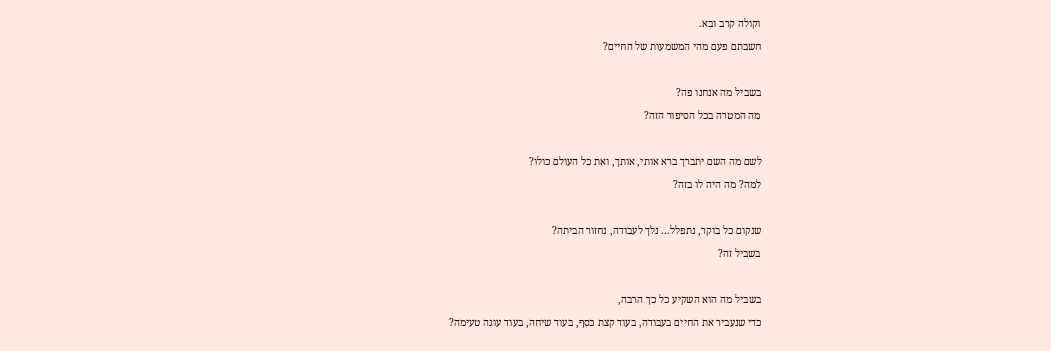וקולה קרב ובא.
חשבתם פעם מהי המשמעות של החיים?

בשביל מה אנחנו פה?
מה המטרה בכל הסיפור הזה?

לשם מה השם יתברך ברא אותי, אותך, ואת כל העולם כולו?
למה? מה היה לו בזה?

שנקום כל בוקר, נתפלל... נלך לעבודה, נחזור הביתה?
בשביל זה?

בשביל מה הוא השקיע כל כך הרבה,
כדי שנעביר את החיים בעבודה, בעוד קצת כסף, בעוד שיחה, בעוד עוגה טעימה?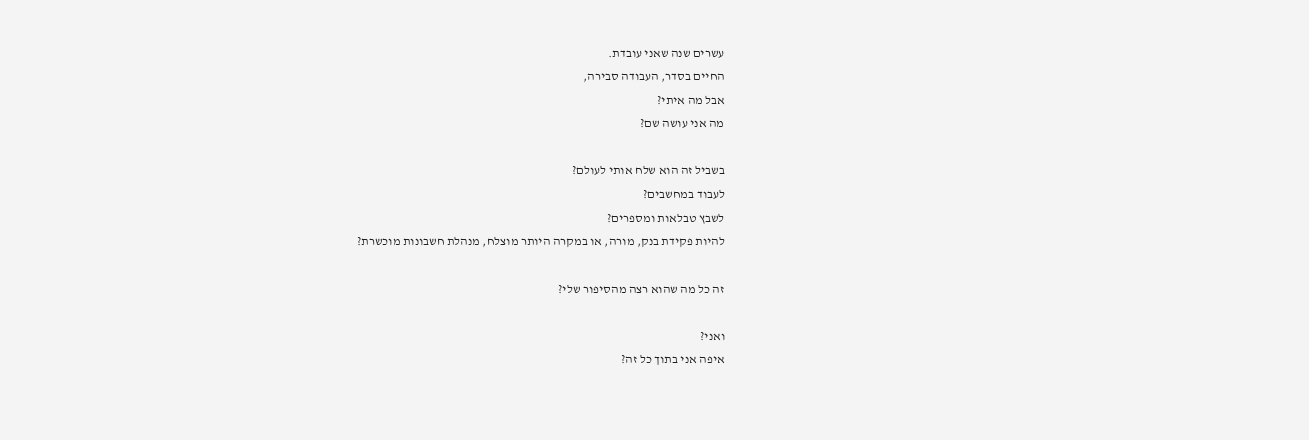עשרים שנה שאני עובדת.
החיים בסדר, העבודה סבירה,
אבל מה איתי?
מה אני עושה שם?

בשביל זה הוא שלח אותי לעולם?
לעבוד במחשבים?
לשבץ טבלאות ומספרים?
להיות פקידת בנק, מורה, או במקרה היותר מוצלח, מנהלת חשבונות מוכשרת?

זה כל מה שהוא רצה מהסיפור שלי?

ואני?
איפה אני בתוך כל זה?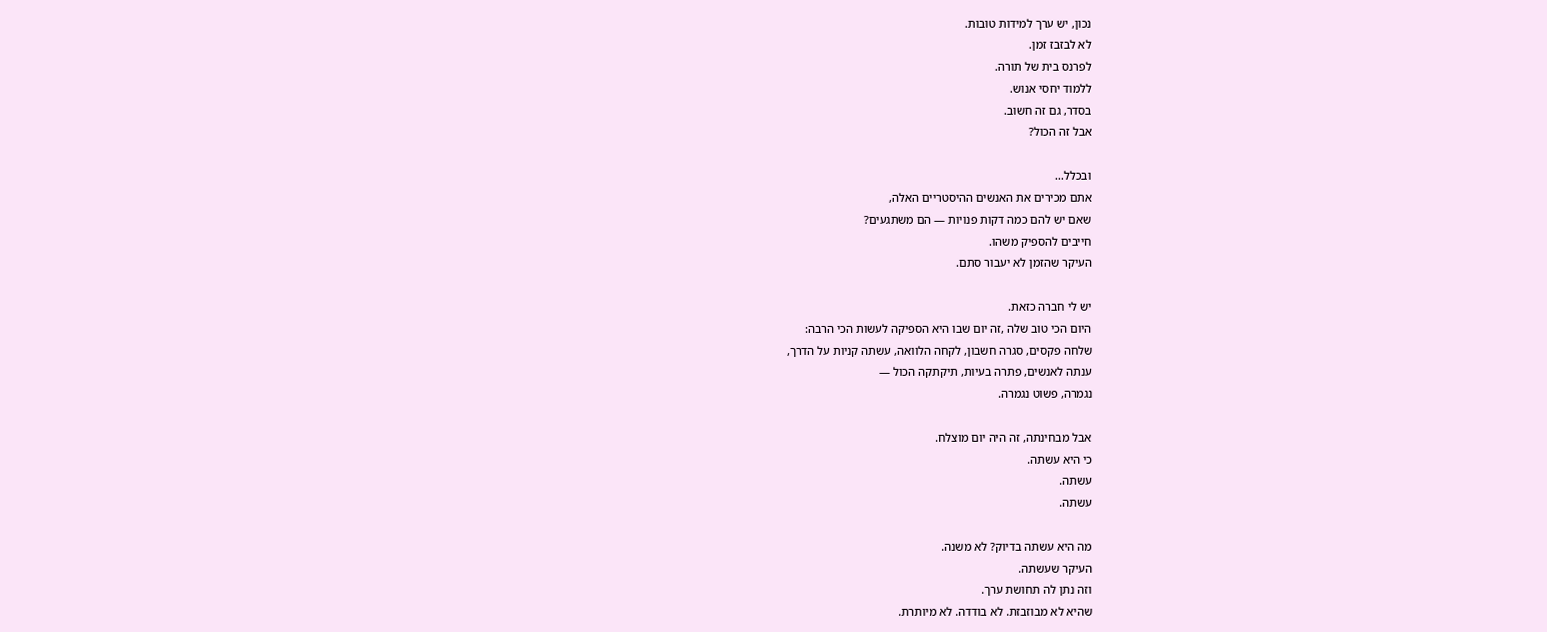נכון, יש ערך למידות טובות.
לא לבזבז זמן.
לפרנס בית של תורה.
ללמוד יחסי אנוש.
בסדר, גם זה חשוב.
אבל זה הכול?

ובכלל...
אתם מכירים את האנשים ההיסטריים האלה,
שאם יש להם כמה דקות פנויות — הם משתגעים?
חייבים להספיק משהו.
העיקר שהזמן לא יעבור סתם.

יש לי חברה כזאת.
היום הכי טוב שלה ,זה יום שבו היא הספיקה לעשות הכי הרבה:
שלחה פקסים, סגרה חשבון, לקחה הלוואה, עשתה קניות על הדרך,
ענתה לאנשים, פתרה בעיות, תיקתקה הכול —
נגמרה, פשוט נגמרה.

אבל מבחינתה, זה היה יום מוצלח.
כי היא עשתה.
עשתה.
עשתה.

מה היא עשתה בדיוק? לא משנה.
העיקר שעשתה.
וזה נתן לה תחושת ערך.
שהיא לא מבוזבזת. לא בודדה. לא מיותרת.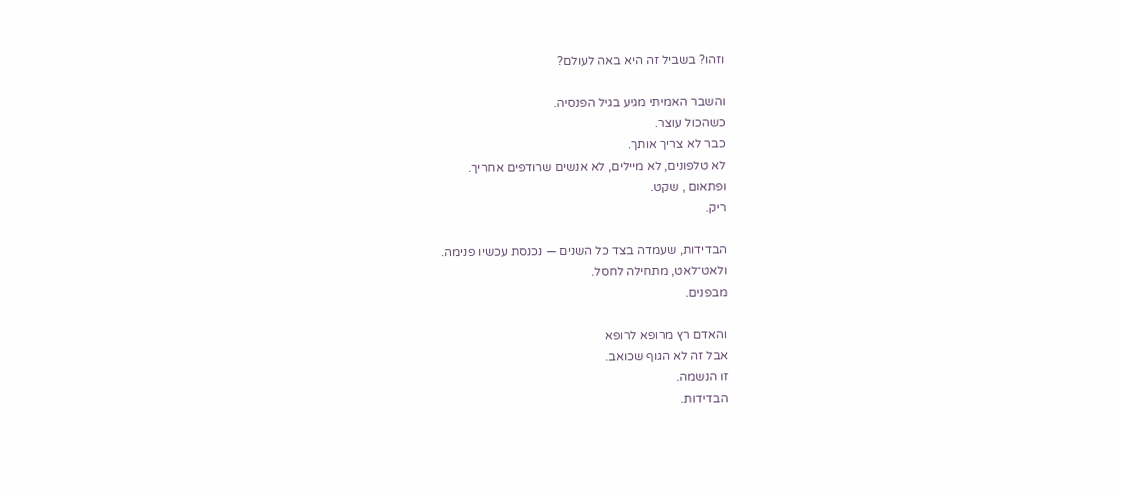וזהו? בשביל זה היא באה לעולם?

והשבר האמיתי מגיע בגיל הפנסיה.
כשהכול עוצר.
כבר לא צריך אותך.
לא טלפונים, לא מיילים, לא אנשים שרודפים אחריך.
ופתאום , שקט.
ריק.

הבדידות, שעמדה בצד כל השנים — נכנסת עכשיו פנימה.
ולאט־לאט, מתחילה לחסל.
מבפנים.

והאדם רץ מרופא לרופא
אבל זה לא הגוף שכואב.
זו הנשמה.
הבדידות.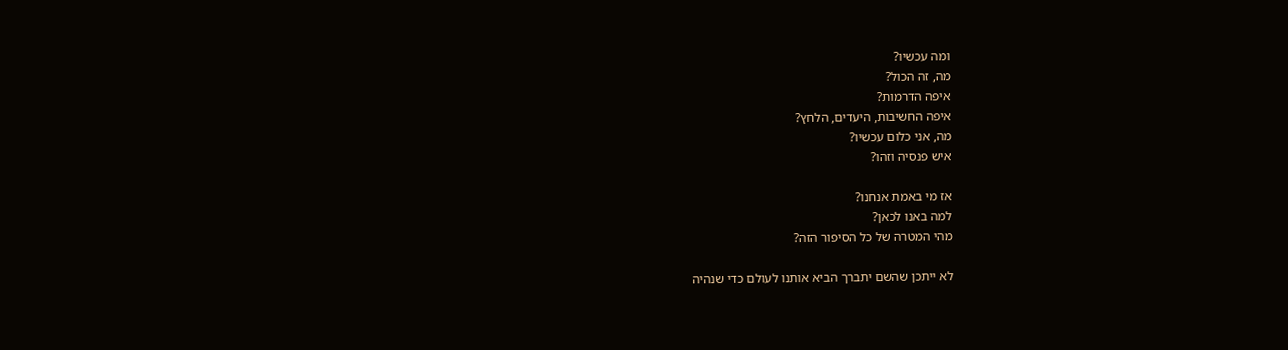ומה עכשיו?
מה, זה הכול?
איפה הדרמות?
איפה החשיבות, היעדים, הלחץ?
מה, אני כלום עכשיו?
איש פנסיה וזהו?

אז מי באמת אנחנו?
למה באנו לכאן?
מהי המטרה של כל הסיפור הזה?

לא ייתכן שהשם יתברך הביא אותנו לעולם כדי שנהיה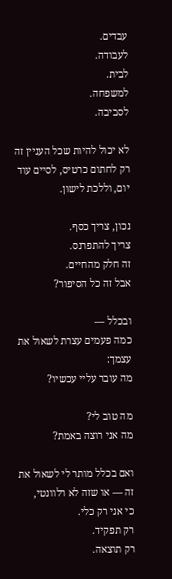עבדים.
לעבודה.
לבית.
למשפחה.
לסביבה.

לא יכול להיות שכל העניין זה רק לחתום כרטיס, לסיים עוד יום, וללכת לישון.

נכון, צריך כסף.
צריך להתפרנס.
זה חלק מהחיים.
אבל זה כל הסיפור?

ובכלל —
כמה פעמים עצרת לשאול את עצמך:
מה עובר עליי עכשיו?

מה טוב לי?
מה אני רוצה באמת?

ואם בכלל מותר לי לשאול את זה — או שזה לא רלוונטי,
כי אני רק כלי.
רק תפקיד.
רק תוצאה.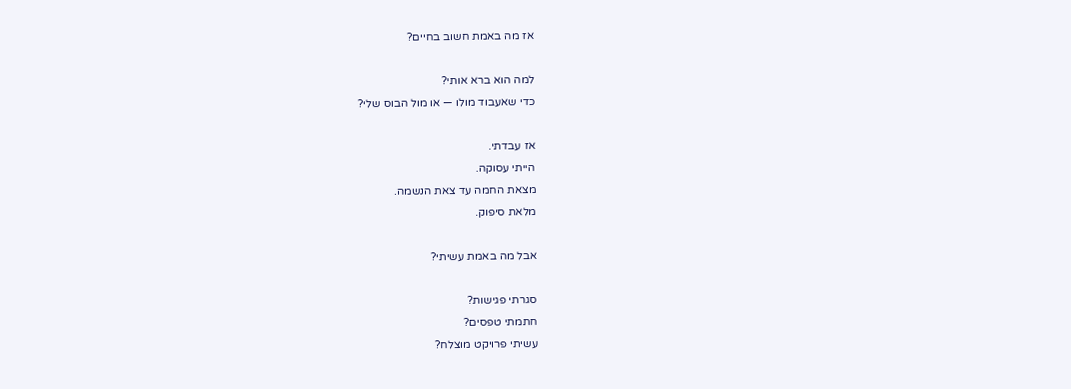אז מה באמת חשוב בחיים?

למה הוא ברא אותי?
כדי שאעבוד מולו — או מול הבוס שלי?

אז עבדתי.
הייתי עסוקה.
מצאת החמה עד צאת הנשמה.
מלאת סיפוק.

אבל מה באמת עשיתי?

סגרתי פגישות?
חתמתי טפסים?
עשיתי פרויקט מוצלח?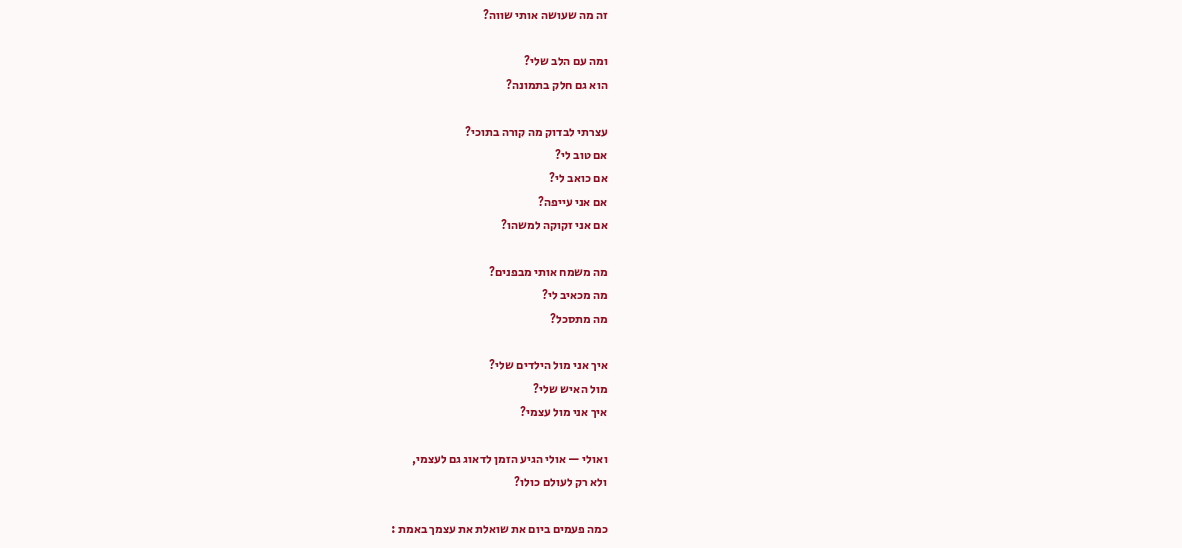זה מה שעושה אותי שווה?

ומה עם הלב שלי?
הוא גם חלק בתמונה?

עצרתי לבדוק מה קורה בתוכי?
אם טוב לי?
אם כואב לי?
אם אני עייפה?
אם אני זקוקה למשהו?

מה משמח אותי מבפנים?
מה מכאיב לי?
מה מתסכל?

איך אני מול הילדים שלי?
מול האיש שלי?
איך אני מול עצמי?

ואולי — אולי הגיע הזמן לדאוג גם לעצמי,
ולא רק לעולם כולו?

כמה פעמים ביום את שואלת את עצמך באמת :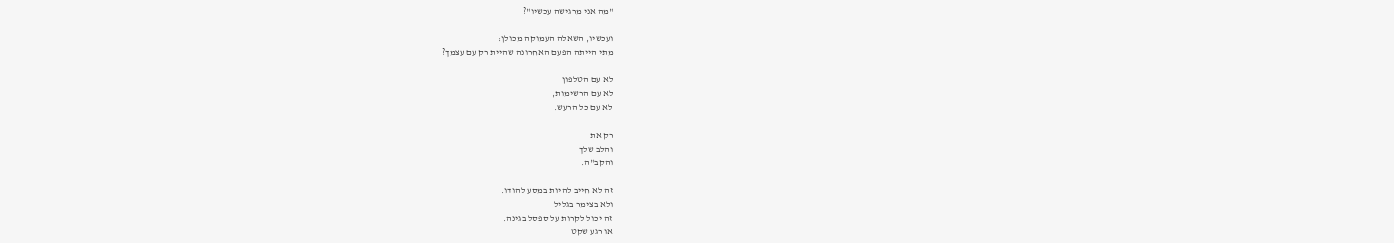"מה אני מרגישה עכשיו"?

ועכשיו, השאלה העמוקה מכולן:
מתי הייתה הפעם האחרונה שהיית רק עם עצמך?

לא עם הטלפון
לא עם הרשימות,
לא עם כל הרעש.

רק את
והלב שלך
והקב"ה.

זה לא חייב להיות במסע להודו.
ולא בצימר בגליל
זה יכול לקרות על ספסל בגינה.
או רגע שקט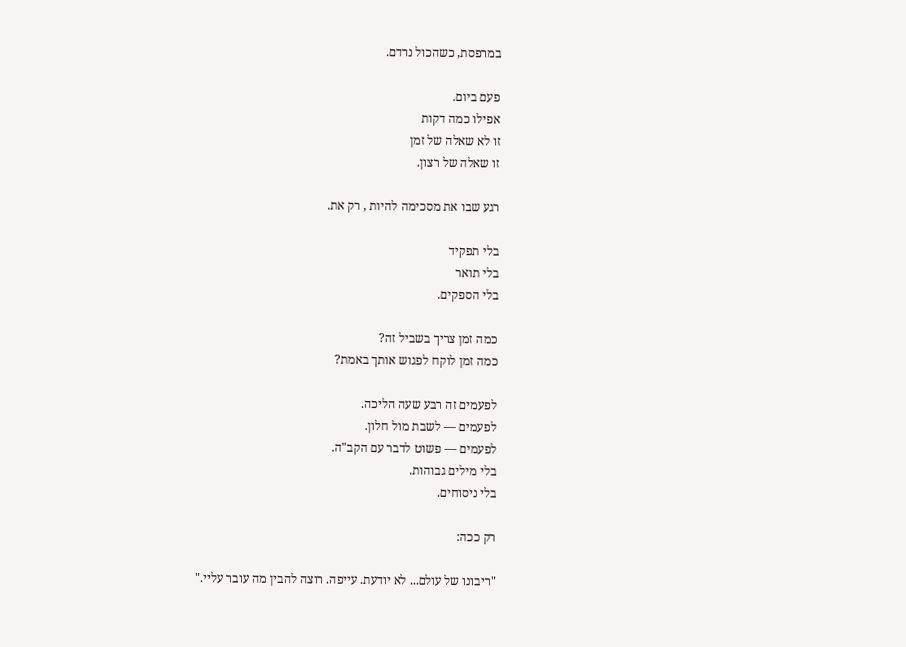במרפסת, כשהכול נרדם.

פעם ביום.
אפילו כמה דקות
זו לא שאלה של זמן
זו שאלה של רצון.

רגע שבו את מסכימה להיות , רק את.

בלי תפקיד
בלי תואר
בלי הספקים.

כמה זמן צריך בשביל זה?
כמה זמן לוקח לפגוש אותך באמת?

לפעמים זה רבע שעה הליכה.
לפעמים — לשבת מול חלון.
לפעמים — פשוט לדבר עם הקב"ה.
בלי מילים גבוהות.
בלי ניסוחים.

רק ככה:

"ריבונו של עולם... לא יודעת. עייפה. רוצה להבין מה עובר עליי."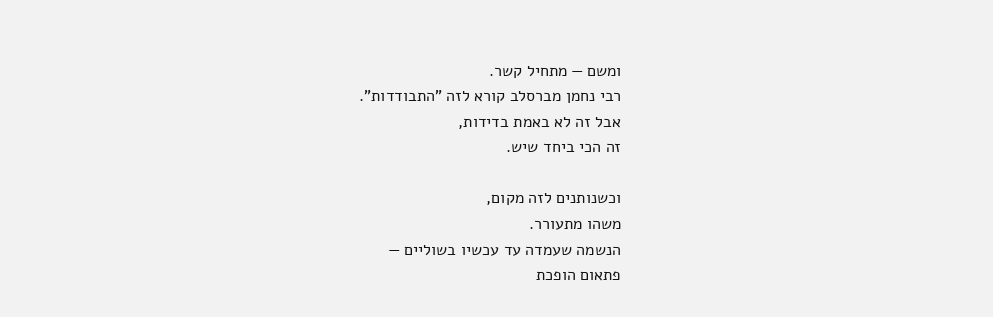ומשם — מתחיל קשר.
רבי נחמן מברסלב קורא לזה "התבודדות".
אבל זה לא באמת בדידות,
זה הכי ביחד שיש.

וכשנותנים לזה מקום,
משהו מתעורר.
הנשמה שעמדה עד עכשיו בשוליים —
פתאום הופכת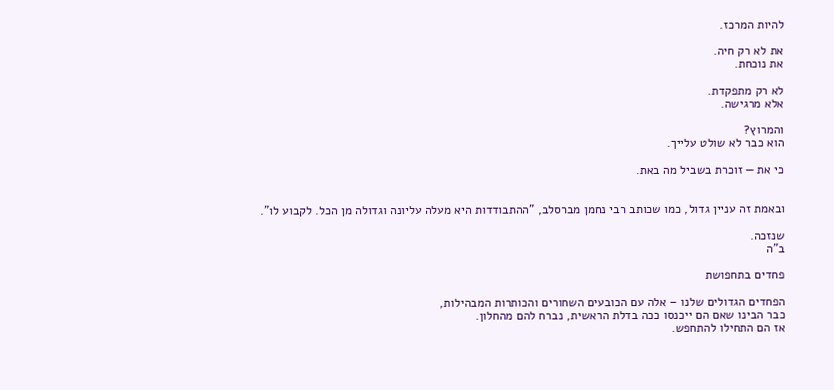להיות המרכז.

את לא רק חיה.
את נוכחת.

לא רק מתפקדת.
אלא מרגישה.

והמרוץ?
הוא כבר לא שולט עלייך.

כי את — זוכרת בשביל מה באת.


ובאמת זה עניין גדול, כמו שכותב רבי נחמן מברסלב, "ההתבודדות היא מעלה עליונה וגדולה מן הכל. לקבוע לו".

שנזכה.
ב"ה

פחדים בתחפושת

הפחדים הגדולים שלנו – אלה עם הכובעים השחורים והכותרות המבהילות,
כבר הבינו שאם הם ייכנסו ככה בדלת הראשית, נברח להם מהחלון.
אז הם התחילו להתחפש.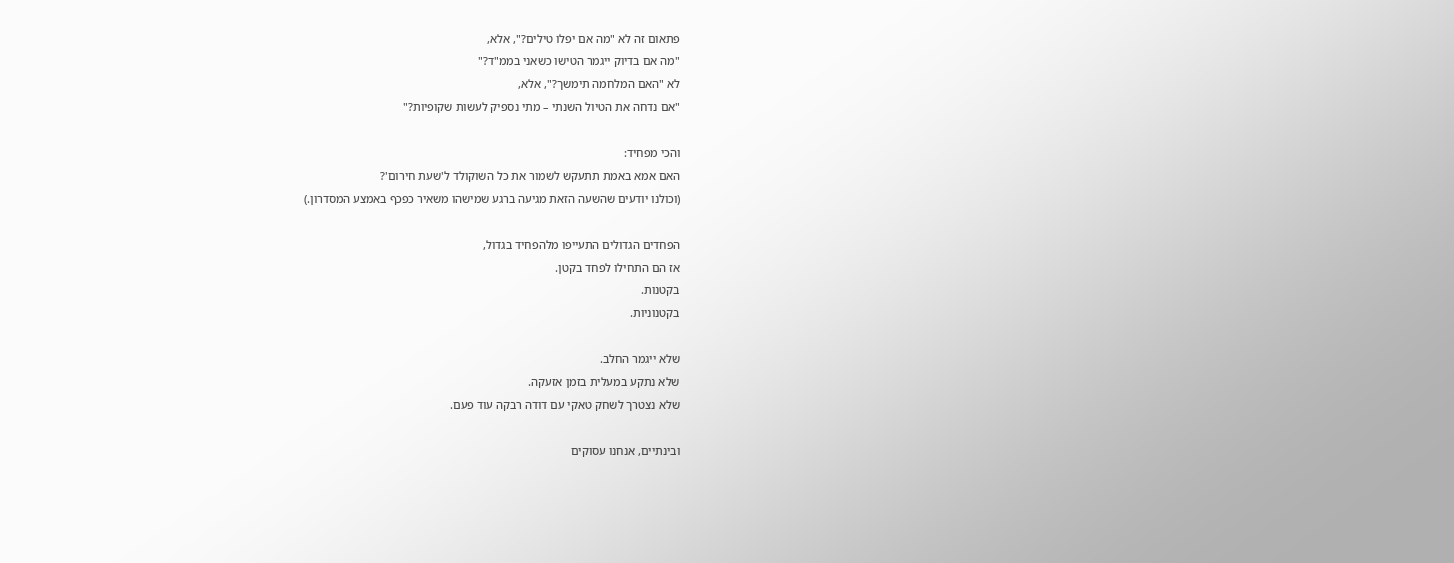פתאום זה לא "מה אם יפלו טילים?", אלא,
"מה אם בדיוק ייגמר הטישו כשאני בממ"ד?"
לא "האם המלחמה תימשך?", אלא,
"אם נדחה את הטיול השנתי – מתי נספיק לעשות שקופיות?"

והכי מפחיד:
האם אמא באמת תתעקש לשמור את כל השוקולד ל'שעת חירום'?
(וכולנו יודעים שהשעה הזאת מגיעה ברגע שמישהו משאיר כפכף באמצע המסדרון.)

הפחדים הגדולים התעייפו מלהפחיד בגדול,
אז הם התחילו לפחד בקטן.
בקטנות.
בקטנוניות.

שלא ייגמר החלב.
שלא נתקע במעלית בזמן אזעקה.
שלא נצטרך לשחק טאקי עם דודה רבקה עוד פעם.

ובינתיים, אנחנו עסוקים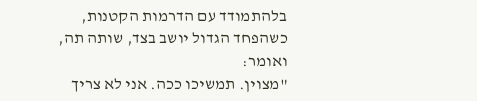בלהתמודד עם הדרמות הקטנות,
כשהפחד הגדול יושב בצד, שותה תה,
ואומר:
"מצוין. תמשיכו ככה. אני לא צריך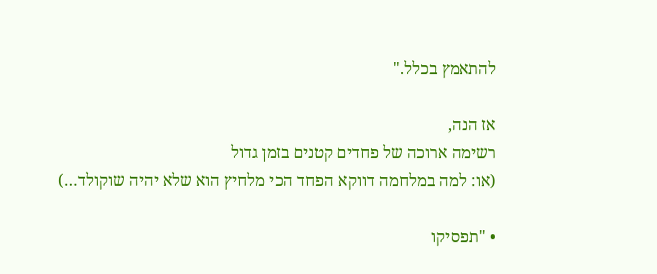להתאמץ בכלל."

אז הנה,
רשימה ארוכה של פחדים קטנים בזמן גדול
(או: למה במלחמה דווקא הפחד הכי מלחיץ הוא שלא יהיה שוקולד…)

• "תפסיקו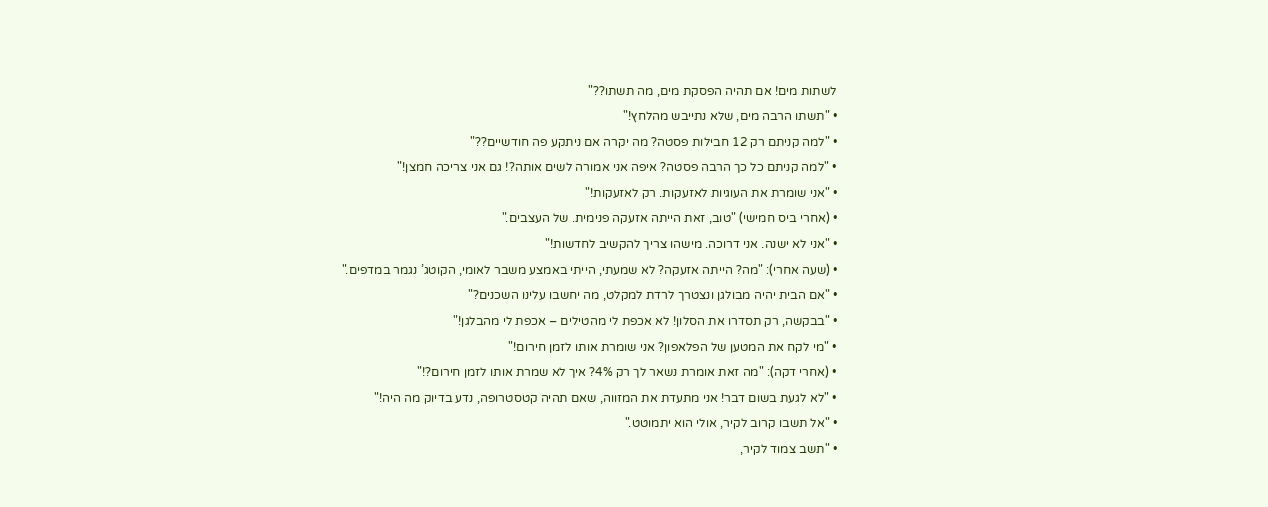לשתות מים! אם תהיה הפסקת מים, מה תשתו??"
• "תשתו הרבה מים, שלא נתייבש מהלחץ!"
• "למה קניתם רק 12 חבילות פסטה? מה יקרה אם ניתקע פה חודשיים??"
• "למה קניתם כל כך הרבה פסטה? איפה אני אמורה לשים אותה?! גם אני צריכה חמצן!"
• "אני שומרת את העוגיות לאזעקות. רק לאזעקות!"
• (אחרי ביס חמישי) "טוב, זאת הייתה אזעקה פנימית. של העצבים."
• "אני לא ישנה. אני דרוכה. מישהו צריך להקשיב לחדשות!"
• (שעה אחרי): "מה? הייתה אזעקה? לא שמעתי, הייתי באמצע משבר לאומי, הקוטג’ נגמר במדפים."
• "אם הבית יהיה מבולגן ונצטרך לרדת למקלט, מה יחשבו עלינו השכנים?"
• "בבקשה, רק תסדרו את הסלון! לא אכפת לי מהטילים – אכפת לי מהבלגן!"
• "מי לקח את המטען של הפלאפון? אני שומרת אותו לזמן חירום!"
• (אחרי דקה): "מה זאת אומרת נשאר לך רק 4%? איך לא שמרת אותו לזמן חירום?!"
• "לא לגעת בשום דבר! אני מתעדת את המזווה, שאם תהיה קטסטרופה, נדע בדיוק מה היה!"
• "אל תשבו קרוב לקיר, אולי הוא יתמוטט."
• "תשב צמוד לקיר,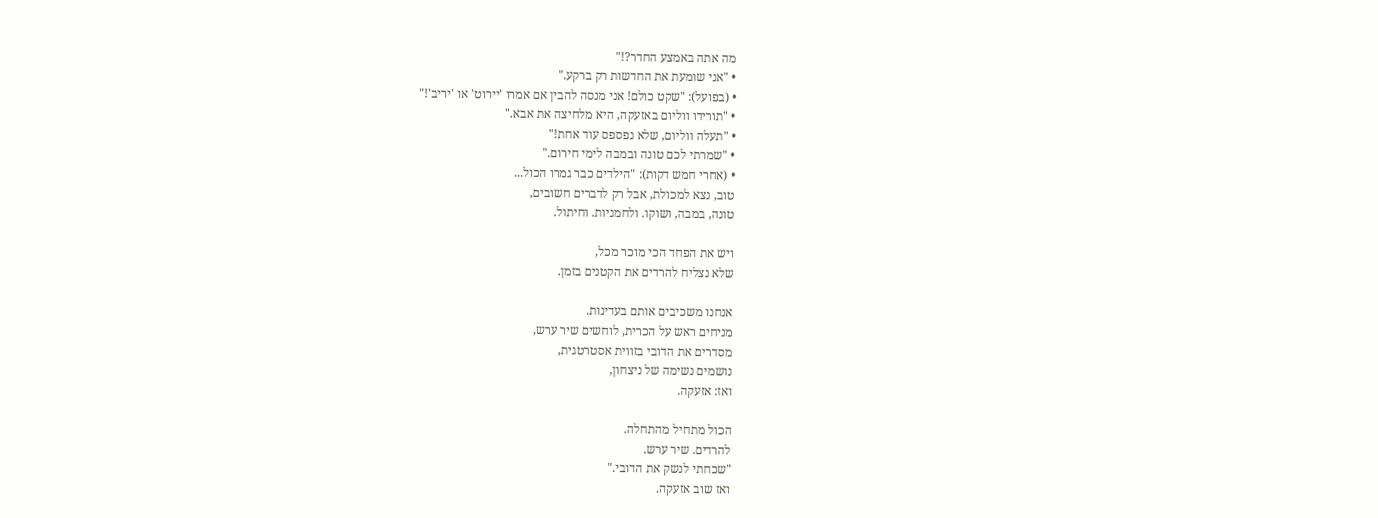מה אתה באמצע החדר?!"
• "אני שומעת את החדשות רק ברקע."
• (בפועל): "שקט כולם! אני מנסה להבין אם אמרו 'יירוט' או 'יריב'!"
• "תורידו ווליום באזעקה, היא מלחיצה את אבא."
• "תעלה ווליום, שלא נפספס עוד אחת!"
• "שמרתי לכם טונה ובמבה לימי חירום."
• (אחרי חמש דקות): "הילדים כבר גמרו הכול...
טוב, נצא למכולת, אבל רק לדברים חשובים,
טונה, במבה, ושוקו. ולחמניות. וחיתול.

ויש את הפחד הכי מוכר מכל,
שלא נצליח להרדים את הקטנים בזמן.

אנחנו משכיבים אותם בעדינות.
מניחים ראש על הכרית, לוחשים שיר ערש,
מסדרים את הדובי בזווית אסטרטגית,
נושמים נשימה של ניצחון,
ואז: אזעקה.

הכול מתחיל מהתחלה.
להרדים. שיר ערש.
"שכחתי לנשק את הדובי."
ואז שוב אזעקה.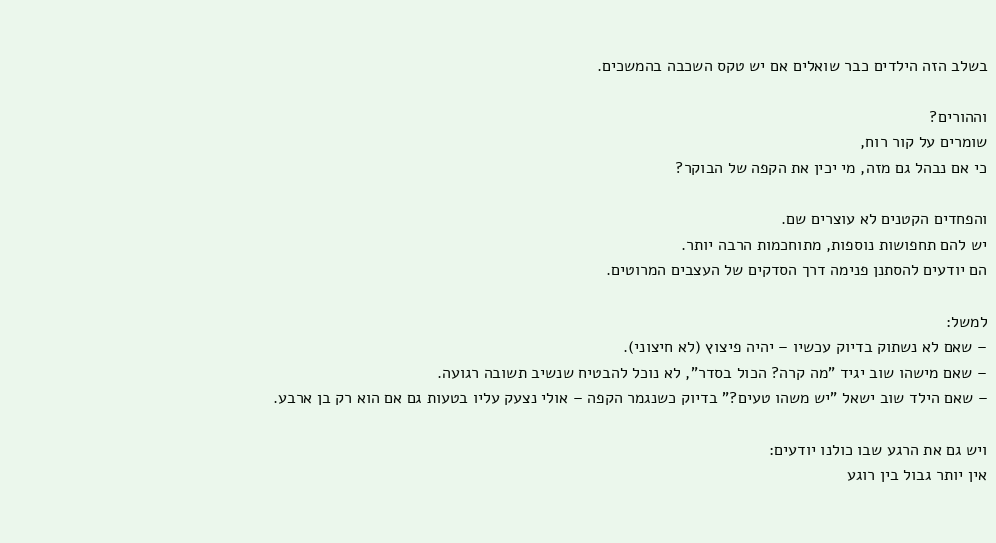בשלב הזה הילדים כבר שואלים אם יש טקס השכבה בהמשכים.

וההורים?
שומרים על קור רוח,
כי אם נבהל גם מזה, מי יכין את הקפה של הבוקר?

והפחדים הקטנים לא עוצרים שם.
יש להם תחפושות נוספות, מתוחכמות הרבה יותר.
הם יודעים להסתנן פנימה דרך הסדקים של העצבים המרוטים.

למשל:
– שאם לא נשתוק בדיוק עכשיו – יהיה פיצוץ (לא חיצוני).
– שאם מישהו שוב יגיד "מה קרה? הכול בסדר", לא נוכל להבטיח שנשיב תשובה רגועה.
– שאם הילד שוב ישאל "יש משהו טעים?" בדיוק כשנגמר הקפה – אולי נצעק עליו בטעות גם אם הוא רק בן ארבע.

ויש גם את הרגע שבו כולנו יודעים:
אין יותר גבול בין רוגע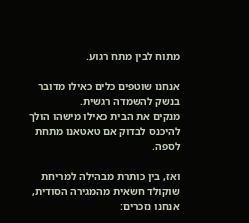מתוח לבין מתח רגוע.

אנחנו שוטפים כלים כאילו מדובר בנשק להשמדה רגשית.
מנקים את הבית כאילו מישהו הולך להיכנס לבדוק אם טאטאנו מתחת לספה.

ואז, בין כותרת מבהילה למריחת שוקולד חשאית מהמגירה הסודית,
אנחנו נזכרים: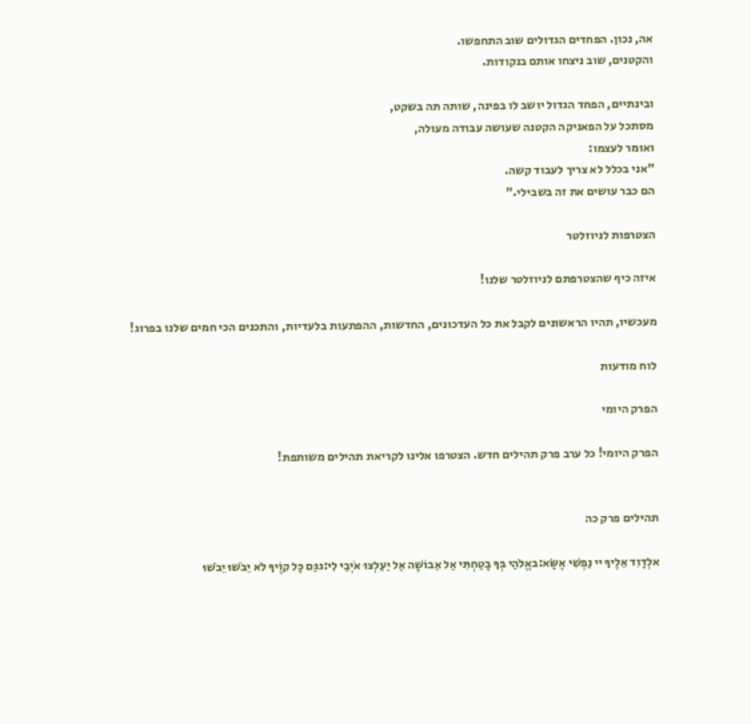אה, נכון. הפחדים הגדולים שוב התחפשו.
והקטנים, שוב ניצחו אותם בנקודות.

ובינתיים, הפחד הגדול יושב לו בפינה, שותה תה בשקט,
מסתכל על הפאניקה הקטנה שעושה עבודה מעולה,
ואומר לעצמו:
"אני בכלל לא צריך לעבוד קשה.
הם כבר עושים את זה בשבילי."

הצטרפות לניוזלטר

איזה כיף שהצטרפתם לניוזלטר שלנו!

מעכשיו, תהיו הראשונים לקבל את כל העדכונים, החדשות, ההפתעות בלעדיות, והתכנים הכי חמים שלנו בפרוג!

לוח מודעות

הפרק היומי

הפרק היומי! כל ערב פרק תהילים חדש. הצטרפו אלינו לקריאת תהילים משותפת!


תהילים פרק כה

אלְדָוִד אֵלֶיךָ יי נַפְשִׁי אֶשָּׂא:באֱלֹהַי בְּךָ בָטַחְתִּי אַל אֵבוֹשָׁה אַל יַעַלְצוּ אֹיְבַי לִי:גגַּם כָּל קוֶֹיךָ לֹא יֵבֹשׁוּ יֵבֹשׁוּ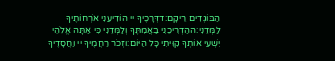הַבּוֹגְדִים רֵיקָם:דדְּרָכֶיךָ יי הוֹדִיעֵנִי אֹרְחוֹתֶיךָ לַמְּדֵנִי:ההַדְרִיכֵנִי בַאֲמִתֶּךָ וְלַמְּדֵנִי כִּי אַתָּה אֱלֹהֵי יִשְׁעִי אוֹתְךָ קִוִּיתִי כָּל הַיּוֹם:וזְכֹר רַחֲמֶיךָ יי וַחֲסָדֶיךָ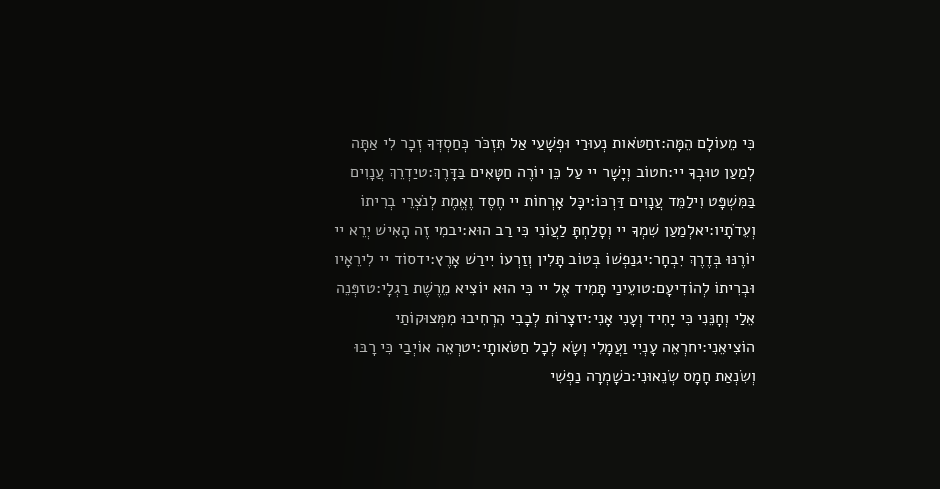כִּי מֵעוֹלָם הֵמָּה:זחַטֹּאות נְעוּרַי וּפְשָׁעַי אַל תִּזְכֹּר כְּחַסְדְּךָ זְכָר לִי אַתָּה לְמַעַן טוּבְךָ יי:חטוֹב וְיָשָׁר יי עַל כֵּן יוֹרֶה חַטָּאִים בַּדָּרֶךְ:טיַדְרֵךְ עֲנָוִים בַּמִּשְׁפָּט וִילַמֵּד עֲנָוִים דַּרְכּוֹ:יכָּל אָרְחוֹת יי חֶסֶד וֶאֱמֶת לְנֹצְרֵי בְרִיתוֹ וְעֵדֹתָיו:יאלְמַעַן שִׁמְךָ יי וְסָלַחְתָּ לַעֲוֹנִי כִּי רַב הוּא:יבמִי זֶה הָאִישׁ יְרֵא יי יוֹרֶנּוּ בְּדֶרֶךְ יִבְחָר:יגנַפְשׁוֹ בְּטוֹב תָּלִין וְזַרְעוֹ יִירַשׁ אָרֶץ:ידסוֹד יי לִירֵאָיו וּבְרִיתוֹ לְהוֹדִיעָם:טועֵינַי תָּמִיד אֶל יי כִּי הוּא יוֹצִיא מֵרֶשֶׁת רַגְלָי:טזפְּנֵה אֵלַי וְחָנֵּנִי כִּי יָחִיד וְעָנִי אָנִי:יזצָרוֹת לְבָבִי הִרְחִיבוּ מִמְּצוּקוֹתַי הוֹצִיאֵנִי:יחרְאֵה עָנְיִי וַעֲמָלִי וְשָׂא לְכָל חַטֹּאותָי:יטרְאֵה אוֹיְבַי כִּי רָבּוּ וְשִׂנְאַת חָמָס שְׂנֵאוּנִי:כשָׁמְרָה נַפְשִׁי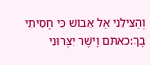וְהַצִּילֵנִי אַל אֵבוֹשׁ כִּי חָסִיתִי בָךְ:כאתֹּם וָיֹשֶׁר יִצְּרוּנִי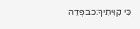כִּי קִוִּיתִיךָ:כבפְּדֵה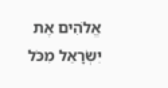אֱלֹהִים אֶת יִשְׂרָאֵל מִכֹּל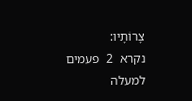צָרוֹתָיו:
נקרא  2  פעמים
למעלה